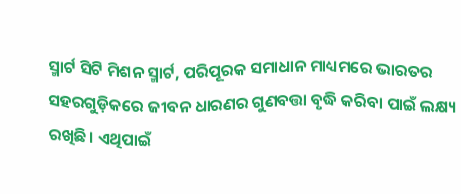ସ୍ମାର୍ଟ ସିଟି ମିଶନ ସ୍ମାର୍ଟ, ପରିପୂରକ ସମାଧାନ ମାଧ୍ୟମରେ ଭାରତର ସହରଗୁଡ଼ିକରେ ଜୀବନ ଧାରଣର ଗୁଣବତ୍ତା ବୃଦ୍ଧି କରିବା ପାଇଁ ଲକ୍ଷ୍ୟ ରଖିଛି। ଏଥିପାଇଁ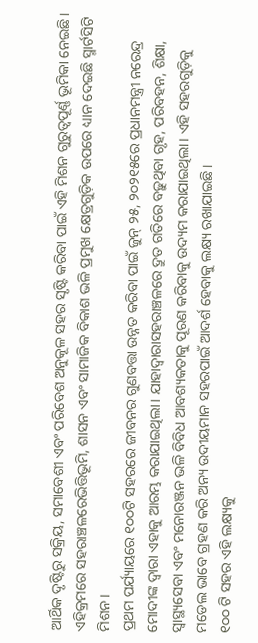ଆର୍ଥିକ ଦୃଷ୍ଟିରୁ ସକ୍ରିୟ, ସମାବେଶୀ ଏବଂ ପରିବେଶ ଅନୁକୂଳ ସହର ସୃଷ୍ଟି କରିବା ପାଇଁ ଏହି ମିଶନ ଗୁରୁତ୍ୱପୂର୍ଣ୍ଣ ଭୂମିକା ନେଇଛି। ଏହିକ୍ରମରେ ସହରାଞ୍ଚଳରେଭିତ୍ତିଭୂମି, ଶାସନ ଏବଂ ସାମାଜିକ ବିକାଶ ଭଳି ପ୍ରମୁଖ କ୍ଷେତ୍ରଗୁଡ଼ିକ ଉପରେ ଧ୍ୟାନ ଦେଇଛି ସ୍ମାର୍ଟସିଟି ମିଶନ।
ପ୍ରଥମ ପର୍ଯ୍ୟାୟରେ ୧୦୦ଟି ସହରରେ ଜୀବନର ଗୁଣବତ୍ତା ଉନ୍ନତ କରିବା ପାଇଁ ଜୁନ୍ ୨୫, ୨୦୨୧୫ରେ ପ୍ରଧାନମନ୍ତ୍ରୀ ନରେନ୍ଦ୍ର ମୋଦୀଙ୍କ ଦ୍ୱାରା ଏହାକୁ ଆରମ୍ଭ କରାଯାଇଥିଲା। ଯାହାଦ୍ୱାରାସହରାଞ୍ଚଳରେ ଦ୍ରୁତ ଗତିରେ ବଢ଼ୁଥିବା ଗୃହ, ପରିବହନ, ଶିକ୍ଷା, ସ୍ୱାସ୍ଥ୍ୟସେବା ଏବଂ ମନୋରଞ୍ଜନ ଭଳି ବିବିଧ ଆବଶ୍ୟକତାକୁ ପୂରଣ କରିବାକୁ ଉଦ୍ୟମ କରାଯାଇଥିଲା। ଏହି ସହରଗୁଡ଼ିକୁ ମଡେଲ ଭାବେ ଗ୍ରହଣ କରି ଅନ୍ୟ ଉଦୀୟମାନ ସହରପାଇଁ ଆଦର୍ଶ ହେବାକୁ ଲକ୍ଷ୍ୟ ରଖାଯାଇଛି।
୧୦୦ ଟି ସହର ଏହି ଲକ୍ଷ୍ୟକୁ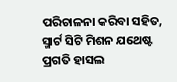ପରିଚାଳନା କରିବା ସହିତ, ସ୍ମାର୍ଟ ସିଟି ମିଶନ ଯଥେଷ୍ଟ ପ୍ରଗତି ହାସଲ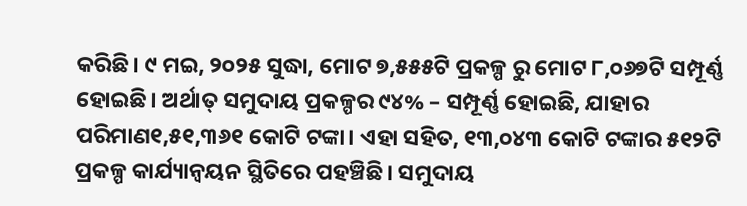କରିଛି। ୯ ମଇ, ୨୦୨୫ ସୁଦ୍ଧା, ମୋଟ ୭,୫୫୫ଟି ପ୍ରକଳ୍ପ ରୁ ମୋଟ ୮,୦୬୭ଟି ସମ୍ପୂର୍ଣ୍ଣ ହୋଇଛି। ଅର୍ଥାତ୍ ସମୁଦାୟ ପ୍ରକଳ୍ପର ୯୪% – ସମ୍ପୂର୍ଣ୍ଣ ହୋଇଛି, ଯାହାର ପରିମାଣ୧,୫୧,୩୬୧ କୋଟି ଟଙ୍କା। ଏହା ସହିତ, ୧୩,୦୪୩ କୋଟି ଟଙ୍କାର ୫୧୨ଟି ପ୍ରକଳ୍ପ କାର୍ଯ୍ୟାନ୍ୱୟନ ସ୍ଥିତିରେ ପହଞ୍ଚିଛି। ସମୁଦାୟ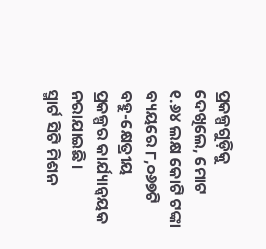ପ୍ରକଳ୍ପଗୁଡ଼ିକୁ ଦେଖିଲେ, ମୋଟ ୧.୬୪ ଲକ୍ଷ କୋଟି ଟଙ୍କା ବ୍ୟୟରେ ୮,୦୬୭ଟି ବହୁ-କ୍ଷେତ୍ରୀୟ ପ୍ରକଳ୍ପର କାର୍ଯ୍ୟାନ୍ୱୟକ ନରାଯାଇଛି।
ସ୍ମାର୍ଟ ସିଟି ମିଶନ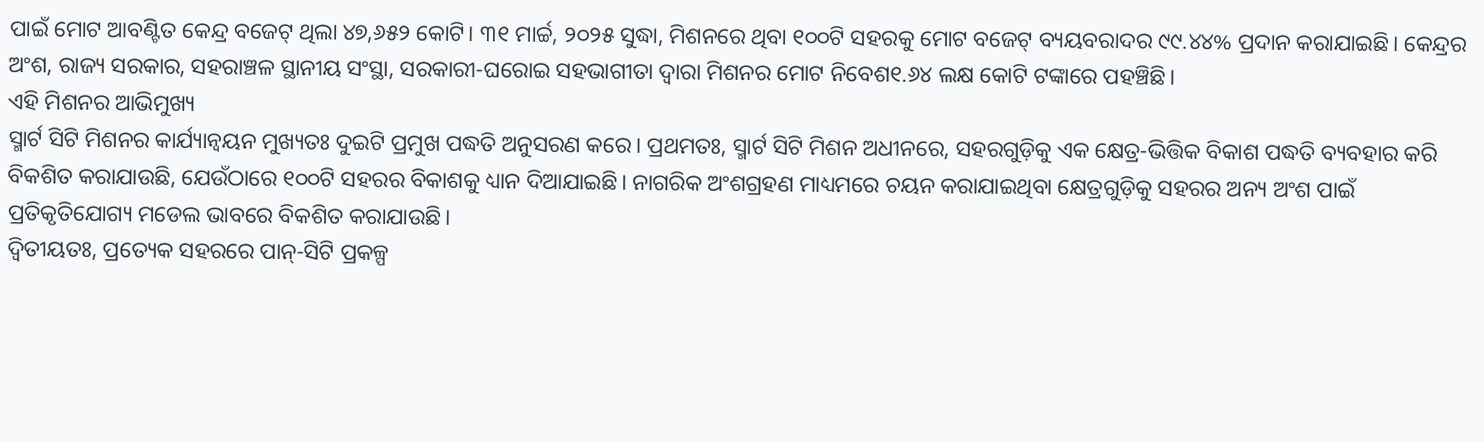ପାଇଁ ମୋଟ ଆବଣ୍ଟିତ କେନ୍ଦ୍ର ବଜେଟ୍ ଥିଲା ୪୭,୬୫୨ କୋଟି। ୩୧ ମାର୍ଚ୍ଚ, ୨୦୨୫ ସୁଦ୍ଧା, ମିଶନରେ ଥିବା ୧୦୦ଟି ସହରକୁ ମୋଟ ବଜେଟ୍ ବ୍ୟୟବରାଦର ୯୯.୪୪% ପ୍ରଦାନ କରାଯାଇଛି। କେନ୍ଦ୍ରର ଅଂଶ, ରାଜ୍ୟ ସରକାର, ସହରାଞ୍ଚଳ ସ୍ଥାନୀୟ ସଂସ୍ଥା, ସରକାରୀ-ଘରୋଇ ସହଭାଗୀତା ଦ୍ୱାରା ମିଶନର ମୋଟ ନିବେଶ୧.୬୪ ଲକ୍ଷ କୋଟି ଟଙ୍କାରେ ପହଞ୍ଚିଛି।
ଏହି ମିଶନର ଆଭିମୁଖ୍ୟ
ସ୍ମାର୍ଟ ସିଟି ମିଶନର କାର୍ଯ୍ୟାନ୍ୱୟନ ମୁଖ୍ୟତଃ ଦୁଇଟି ପ୍ରମୁଖ ପଦ୍ଧତି ଅନୁସରଣ କରେ। ପ୍ରଥମତଃ, ସ୍ମାର୍ଟ ସିଟି ମିଶନ ଅଧୀନରେ, ସହରଗୁଡ଼ିକୁ ଏକ କ୍ଷେତ୍ର-ଭିତ୍ତିକ ବିକାଶ ପଦ୍ଧତି ବ୍ୟବହାର କରି ବିକଶିତ କରାଯାଉଛି, ଯେଉଁଠାରେ ୧୦୦ଟି ସହରର ବିକାଶକୁ ଧ୍ୟାନ ଦିଆଯାଇଛି। ନାଗରିକ ଅଂଶଗ୍ରହଣ ମାଧ୍ୟମରେ ଚୟନ କରାଯାଇଥିବା କ୍ଷେତ୍ରଗୁଡ଼ିକୁ ସହରର ଅନ୍ୟ ଅଂଶ ପାଇଁ ପ୍ରତିକୃତିଯୋଗ୍ୟ ମଡେଲ ଭାବରେ ବିକଶିତ କରାଯାଉଛି।
ଦ୍ଵିତୀୟତଃ, ପ୍ରତ୍ୟେକ ସହରରେ ପାନ୍-ସିଟି ପ୍ରକଳ୍ପ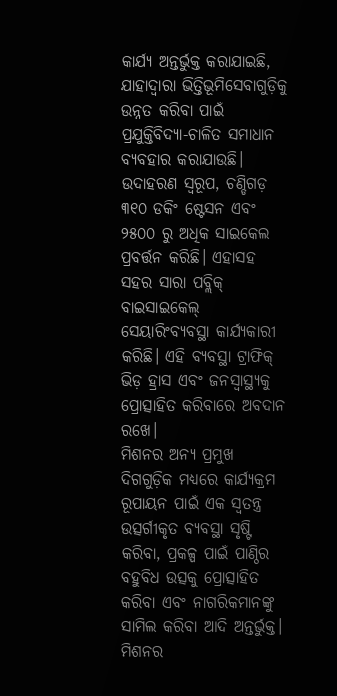କାର୍ଯ୍ୟ ଅନ୍ତର୍ଭୁକ୍ତ କରାଯାଇଛି, ଯାହାଦ୍ୱାରା ଭିତ୍ତିଭୂମିସେବାଗୁଡ଼ିକୁ ଉନ୍ନତ କରିବା ପାଇଁ ପ୍ରଯୁକ୍ତିବିଦ୍ୟା-ଚାଳିତ ସମାଧାନ ବ୍ୟବହାର କରାଯାଉଛି। ଉଦାହରଣ ସ୍ୱରୂପ, ଚଣ୍ଡିଗଡ଼ ୩୧୦ ଡକିଂ ଷ୍ଟେସନ ଏବଂ ୨୫୦୦ ରୁ ଅଧିକ ସାଇକେଲ ପ୍ରବର୍ତ୍ତନ କରିଛି। ଏହାସହ ସହର ସାରା ପବ୍ଲିକ୍ ବାଇସାଇକେଲ୍ ସେୟାରିଂବ୍ୟବସ୍ଥା କାର୍ଯ୍ୟକାରୀ କରିଛି। ଏହି ବ୍ୟବସ୍ଥା ଟ୍ରାଫିକ୍ ଭିଡ଼ ହ୍ରାସ ଏବଂ ଜନସ୍ୱାସ୍ଥ୍ୟକୁ ପ୍ରୋତ୍ସାହିତ କରିବାରେ ଅବଦାନ ରଖେ।
ମିଶନର ଅନ୍ୟ ପ୍ରମୁଖ ଦିଗଗୁଡ଼ିକ ମଧ୍ୟରେ କାର୍ଯ୍ୟକ୍ରମ ରୂପାୟନ ପାଇଁ ଏକ ସ୍ୱତନ୍ତ୍ର ଉତ୍ସର୍ଗୀକୃତ ବ୍ୟବସ୍ଥା ସୃଷ୍ଟି କରିବା, ପ୍ରକଳ୍ପ ପାଇଁ ପାଣ୍ଠିର ବହୁବିଧ ଉତ୍ସକୁ ପ୍ରୋତ୍ସାହିତ କରିବା ଏବଂ ନାଗରିକମାନଙ୍କୁ ସାମିଲ କରିବା ଆଦି ଅନ୍ତର୍ଭୁକ୍ତ।
ମିଶନର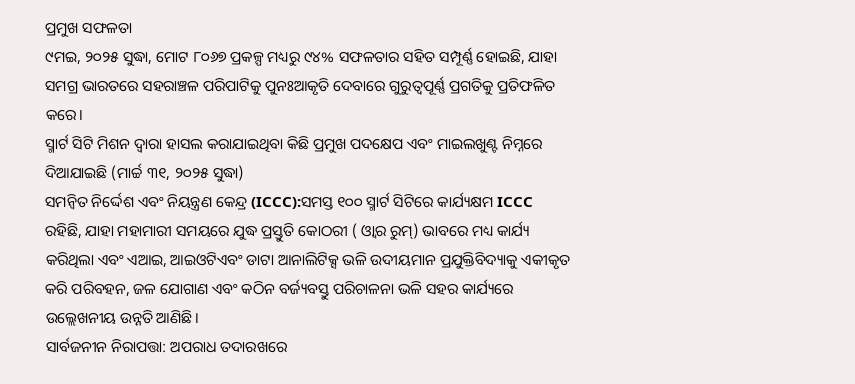ପ୍ରମୁଖ ସଫଳତା
୯ମଇ, ୨୦୨୫ ସୁଦ୍ଧା, ମୋଟ ୮୦୬୭ ପ୍ରକଳ୍ପ ମଧ୍ୟରୁ ୯୪% ସଫଳତାର ସହିତ ସମ୍ପୂର୍ଣ୍ଣ ହୋଇଛି, ଯାହା ସମଗ୍ର ଭାରତରେ ସହରାଞ୍ଚଳ ପରିପାଟିକୁ ପୁନଃଆକୃତି ଦେବାରେ ଗୁରୁତ୍ୱପୂର୍ଣ୍ଣ ପ୍ରଗତିକୁ ପ୍ରତିଫଳିତ କରେ।
ସ୍ମାର୍ଟ ସିଟି ମିଶନ ଦ୍ୱାରା ହାସଲ କରାଯାଇଥିବା କିଛି ପ୍ରମୁଖ ପଦକ୍ଷେପ ଏବଂ ମାଇଲଖୁଣ୍ଟ ନିମ୍ନରେ ଦିଆଯାଇଛି (ମାର୍ଚ୍ଚ ୩୧, ୨୦୨୫ ସୁଦ୍ଧା)
ସମନ୍ବିତ ନିର୍ଦ୍ଦେଶ ଏବଂ ନିୟନ୍ତ୍ରଣ କେନ୍ଦ୍ର (ICCC):ସମସ୍ତ ୧୦୦ ସ୍ମାର୍ଟ ସିଟିରେ କାର୍ଯ୍ୟକ୍ଷମ ICCC ରହିଛି, ଯାହା ମହାମାରୀ ସମୟରେ ଯୁଦ୍ଧ ପ୍ରସ୍ତୁତି କୋଠରୀ ( ଓ୍ୱାର ରୁମ୍) ଭାବରେ ମଧ୍ୟ କାର୍ଯ୍ୟ କରିଥିଲା ଏବଂ ଏଆଇ, ଆଇଓଟିଏବଂ ଡାଟା ଆନାଲିଟିକ୍ସ ଭଳି ଉଦୀୟମାନ ପ୍ରଯୁକ୍ତିବିଦ୍ୟାକୁ ଏକୀକୃତ କରି ପରିବହନ, ଜଳ ଯୋଗାଣ ଏବଂ କଠିନ ବର୍ଜ୍ୟବସ୍ତୁ ପରିଚାଳନା ଭଳି ସହର କାର୍ଯ୍ୟରେ ଉଲ୍ଲେଖନୀୟ ଉନ୍ନତି ଆଣିଛି।
ସାର୍ବଜନୀନ ନିରାପତ୍ତା: ଅପରାଧ ତଦାରଖରେ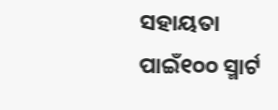ସହାୟତା ପାଇଁ୧୦୦ ସ୍ମାର୍ଟ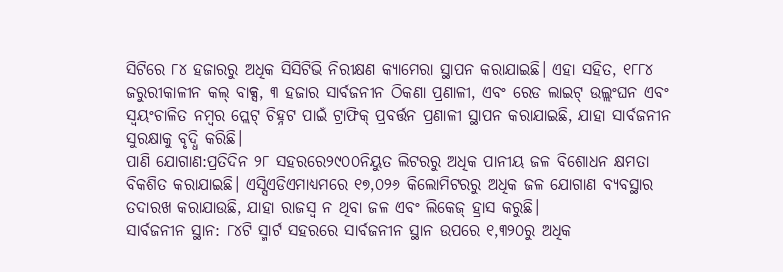ସିଟିରେ ୮୪ ହଜାରରୁ ଅଧିକ ସିସିଟିଭି ନିରୀକ୍ଷଣ କ୍ୟାମେରା ସ୍ଥାପନ କରାଯାଇଛି। ଏହା ସହିତ, ୧୮୮୪ ଜରୁରୀକାଳୀନ କଲ୍ ବାକ୍ସ, ୩ ହଜାର ସାର୍ବଜନୀନ ଠିକଣା ପ୍ରଣାଳୀ, ଏବଂ ରେଡ ଲାଇଟ୍ ଉଲ୍ଲଂଘନ ଏବଂ ସ୍ୱୟଂଚାଳିତ ନମ୍ବର ପ୍ଲେଟ୍ ଚିହ୍ନଟ ପାଇଁ ଟ୍ରାଫିକ୍ ପ୍ରବର୍ତ୍ତନ ପ୍ରଣାଳୀ ସ୍ଥାପନ କରାଯାଇଛି, ଯାହା ସାର୍ବଜନୀନ ସୁରକ୍ଷାକୁ ବୃଦ୍ଧି କରିଛି।
ପାଣି ଯୋଗାଣ:ପ୍ରତିଦିନ ୨୮ ସହରରେ୨୯୦୦ନିୟୁତ ଲିଟରରୁ ଅଧିକ ପାନୀୟ ଜଳ ବିଶୋଧନ କ୍ଷମତା ବିକଶିତ କରାଯାଇଛି। ଏସ୍ସିଏଡିଏମାଧ୍ୟମରେ ୧୭,୦୨୬ କିଲୋମିଟରରୁ ଅଧିକ ଜଳ ଯୋଗାଣ ବ୍ୟବସ୍ଥାର ତଦାରଖ କରାଯାଉଛି, ଯାହା ରାଜସ୍ୱ ନ ଥିବା ଜଳ ଏବଂ ଲିକେଜ୍ ହ୍ରାସ କରୁଛି।
ସାର୍ବଜନୀନ ସ୍ଥାନ: ୮୪ଟି ସ୍ମାର୍ଟ ସହରରେ ସାର୍ବଜନୀନ ସ୍ଥାନ ଉପରେ ୧,୩୨୦ରୁ ଅଧିକ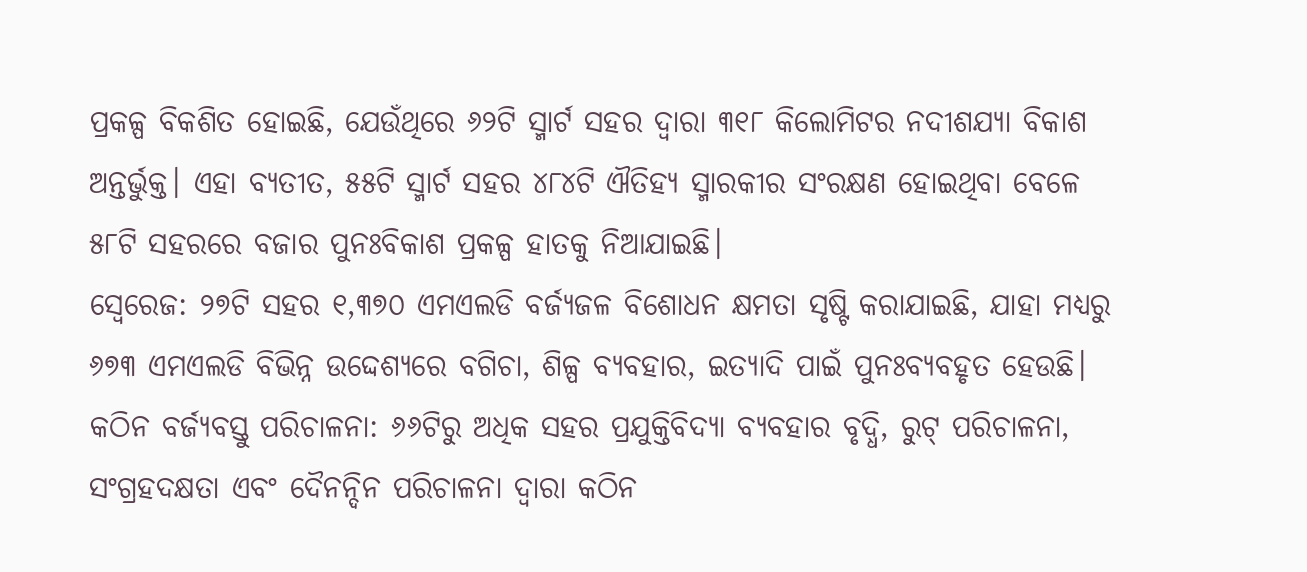ପ୍ରକଳ୍ପ ବିକଶିତ ହୋଇଛି, ଯେଉଁଥିରେ ୬୨ଟି ସ୍ମାର୍ଟ ସହର ଦ୍ୱାରା ୩୧୮ କିଲୋମିଟର ନଦୀଶଯ୍ୟା ବିକାଶ ଅନ୍ତର୍ଭୁକ୍ତ। ଏହା ବ୍ୟତୀତ, ୫୫ଟି ସ୍ମାର୍ଟ ସହର ୪୮୪ଟି ଐତିହ୍ୟ ସ୍ମାରକୀର ସଂରକ୍ଷଣ ହୋଇଥିବା ବେଳେ ୫୮ଟି ସହରରେ ବଜାର ପୁନଃବିକାଶ ପ୍ରକଳ୍ପ ହାତକୁ ନିଆଯାଇଛି।
ସ୍ୱେରେଜ: ୨୭ଟି ସହର ୧,୩୭୦ ଏମଏଲଡି ବର୍ଜ୍ୟଜଳ ବିଶୋଧନ କ୍ଷମତା ସୃଷ୍ଟି କରାଯାଇଛି, ଯାହା ମଧ୍ୟରୁ ୬୭୩ ଏମଏଲଡି ବିଭିନ୍ନ ଉଦ୍ଦେଶ୍ୟରେ ବଗିଚା, ଶିଳ୍ପ ବ୍ୟବହାର, ଇତ୍ୟାଦି ପାଇଁ ପୁନଃବ୍ୟବହୃତ ହେଉଛି।
କଠିନ ବର୍ଜ୍ୟବସ୍ତୁ ପରିଚାଳନା: ୬୬ଟିରୁ ଅଧିକ ସହର ପ୍ରଯୁକ୍ତିବିଦ୍ୟା ବ୍ୟବହାର ବୃଦ୍ଧି, ରୁଟ୍ ପରିଚାଳନା, ସଂଗ୍ରହଦକ୍ଷତା ଏବଂ ଦୈନନ୍ଦିନ ପରିଚାଳନା ଦ୍ୱାରା କଠିନ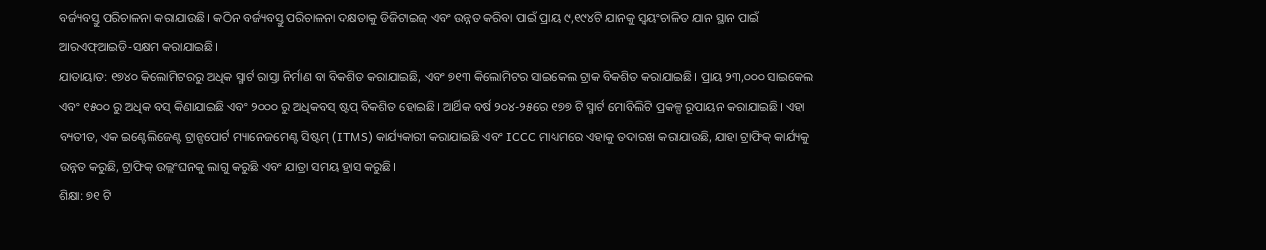ବର୍ଜ୍ୟବସ୍ତୁ ପରିଚାଳନା କରାଯାଉଛି। କଠିନ ବର୍ଜ୍ୟବସ୍ତୁ ପରିଚାଳନା ଦକ୍ଷତାକୁ ଡିଜିଟାଇଜ୍ ଏବଂ ଉନ୍ନତ କରିବା ପାଇଁ ପ୍ରାୟ ୯,୧୯୪ଟି ଯାନକୁ ସ୍ୱୟଂଚାଳିତ ଯାନ ସ୍ଥାନ ପାଇଁ ଆରଏଫ୍ଆଇଡି-ସକ୍ଷମ କରାଯାଇଛି।
ଯାତାୟାତ: ୧୭୪୦ କିଲୋମିଟରରୁ ଅଧିକ ସ୍ମାର୍ଟ ରାସ୍ତା ନିର୍ମାଣ ବା ବିକଶିତ କରାଯାଇଛି, ଏବଂ ୭୧୩ କିଲୋମିଟର ସାଇକେଲ ଟ୍ରାକ ବିକଶିତ କରାଯାଇଛି। ପ୍ରାୟ ୨୩,୦୦୦ ସାଇକେଲ ଏବଂ ୧୫୦୦ ରୁ ଅଧିକ ବସ୍ କିଣାଯାଇଛି ଏବଂ ୨୦୦୦ ରୁ ଅଧିକବସ୍ ଷ୍ଟପ୍ ବିକଶିତ ହୋଇଛି। ଆର୍ଥିକ ବର୍ଷ ୨୦୪-୨୫ରେ ୧୭୭ ଟି ସ୍ମାର୍ଟ ମୋବିଲିଟି ପ୍ରକଳ୍ପ ରୂପାୟନ କରାଯାଇଛି। ଏହା ବ୍ୟତୀତ, ଏକ ଇଣ୍ଟେଲିଜେଣ୍ଟ ଟ୍ରାନ୍ସପୋର୍ଟ ମ୍ୟାନେଜମେଣ୍ଟ ସିଷ୍ଟମ୍ (ITMS) କାର୍ଯ୍ୟକାରୀ କରାଯାଇଛି ଏବଂ ICCC ମାଧ୍ୟମରେ ଏହାକୁ ତଦାରଖ କରାଯାଉଛି, ଯାହା ଟ୍ରାଫିକ୍ କାର୍ଯ୍ୟକୁ ଉନ୍ନତ କରୁଛି, ଟ୍ରାଫିକ୍ ଉଲ୍ଲଂଘନକୁ ଲାଗୁ କରୁଛି ଏବଂ ଯାତ୍ରା ସମୟ ହ୍ରାସ କରୁଛି।
ଶିକ୍ଷା: ୭୧ ଟି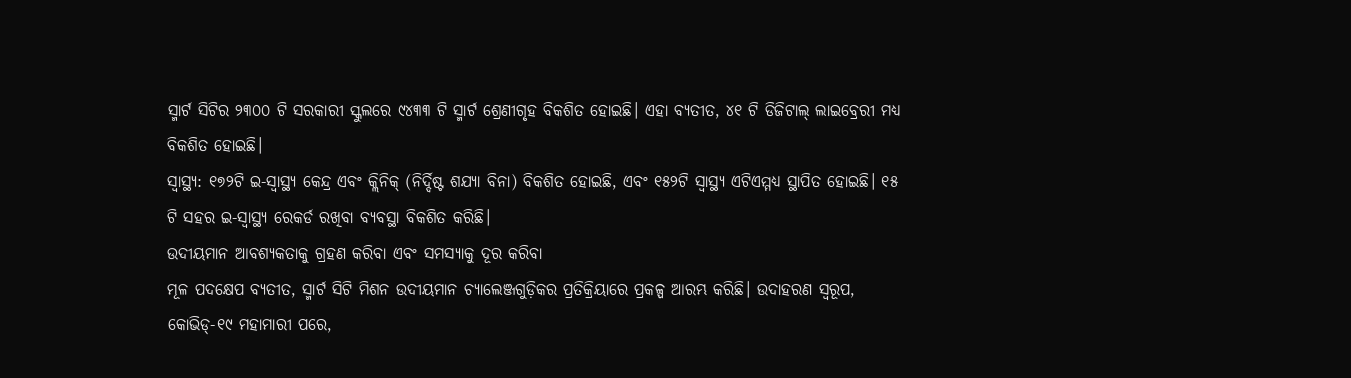ସ୍ମାର୍ଟ ସିଟିର ୨୩୦୦ ଟି ସରକାରୀ ସ୍କୁଲରେ ୯୪୩୩ ଟି ସ୍ମାର୍ଟ ଶ୍ରେଣୀଗୃହ ବିକଶିତ ହୋଇଛି। ଏହା ବ୍ୟତୀତ, ୪୧ ଟି ଡିଜିଟାଲ୍ ଲାଇବ୍ରେରୀ ମଧ୍ୟ ବିକଶିତ ହୋଇଛି।
ସ୍ୱାସ୍ଥ୍ୟ: ୧୭୨ଟି ଇ-ସ୍ୱାସ୍ଥ୍ୟ କେନ୍ଦ୍ର ଏବଂ କ୍ଲିନିକ୍ (ନିର୍ଦ୍ଦିଷ୍ଟ ଶଯ୍ୟା ବିନା) ବିକଶିତ ହୋଇଛି, ଏବଂ ୧୫୨ଟି ସ୍ୱାସ୍ଥ୍ୟ ଏଟିଏମ୍ମଧ୍ୟ ସ୍ଥାପିତ ହୋଇଛି। ୧୫ ଟି ସହର ଇ-ସ୍ୱାସ୍ଥ୍ୟ ରେକର୍ଡ ରଖିବା ବ୍ୟବସ୍ଥା ବିକଶିତ କରିଛି।
ଉଦୀୟମାନ ଆବଶ୍ୟକତାକୁ ଗ୍ରହଣ କରିବା ଏବଂ ସମସ୍ୟାକୁ ଦୂର କରିବା
ମୂଳ ପଦକ୍ଷେପ ବ୍ୟତୀତ, ସ୍ମାର୍ଟ ସିଟି ମିଶନ ଉଦୀୟମାନ ଚ୍ୟାଲେଞ୍ଜଗୁଡ଼ିକର ପ୍ରତିକ୍ରିୟାରେ ପ୍ରକଳ୍ପ ଆରମ୍ଭ କରିଛି। ଉଦାହରଣ ସ୍ୱରୂପ, କୋଭିଡ୍-୧୯ ମହାମାରୀ ପରେ,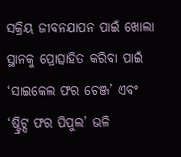ସକ୍ରିୟ ଜୀବନଯାପନ ପାଇଁ ଖୋଲା ସ୍ଥାନକୁ ପ୍ରୋତ୍ସାହିତ କରିବା ପାଇଁ ‘ସାଇକେଲ ଫର ଚେଞ୍ଜ’ ଏବଂ ‘ଷ୍ଟ୍ରିଟ୍ସ ଫର ପିପୁଲ’ ଭଳି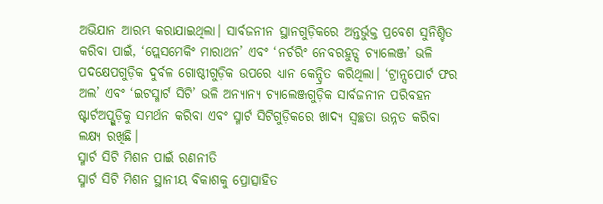ଅଭିଯାନ ଆରମ୍ଭ କରାଯାଇଥିଲା। ସାର୍ବଜନୀନ ସ୍ଥାନଗୁଡ଼ିକରେ ଅନ୍ତର୍ଭୁକ୍ତ ପ୍ରବେଶ ସୁନିଶ୍ଚିତ କରିବା ପାଇଁ, ‘ପ୍ଲେସମେକିଂ ମାରାଥନ’ ଏବଂ ‘ନର୍ଚରିଂ ନେବରହୁଡ୍ସ ଚ୍ୟାଲେଞ୍ଜ’ ଭଳି ପଦକ୍ଷେପଗୁଡ଼ିକ ଦୁର୍ବଳ ଗୋଷ୍ଠୀଗୁଡ଼ିକ ଉପରେ ଧ୍ୟାନ କେନ୍ଦ୍ରିତ କରିଥିଲା। ‘ଟ୍ରାନ୍ସପୋର୍ଟ ଫର ଅଲ’ ଏବଂ ‘ଇଟସ୍ମାର୍ଟ ସିଟି’ ଭଳି ଅନ୍ୟାନ୍ୟ ଚ୍ୟାଲେଞ୍ଜଗୁଡ଼ିକ ସାର୍ବଜନୀନ ପରିବହନ ଷ୍ଟାର୍ଟଅପ୍ଗୁଡ଼ିକୁ ସମର୍ଥନ କରିବା ଏବଂ ସ୍ମାର୍ଟ ସିଟିଗୁଡ଼ିକରେ ଖାଦ୍ୟ ସ୍ୱଚ୍ଛତା ଉନ୍ନତ କରିବା ଲକ୍ଷ୍ୟ ରଖିଛି।
ସ୍ମାର୍ଟ ସିଟି ମିଶନ ପାଇଁ ରଣନୀତି
ସ୍ମାର୍ଟ ସିଟି ମିଶନ ସ୍ଥାନୀୟ ବିକାଶକୁ ପ୍ରୋତ୍ସାହିତ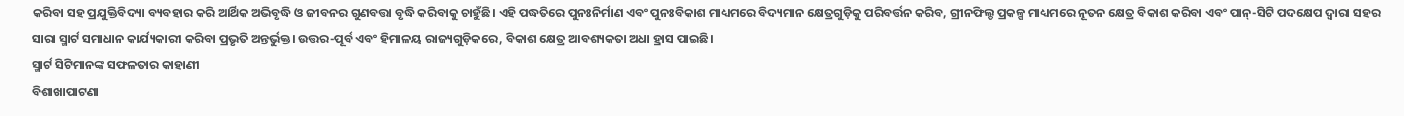କରିବା ସହ ପ୍ରଯୁକ୍ତିବିଦ୍ୟା ବ୍ୟବହାର କରି ଆର୍ଥିକ ଅଭିବୃଦ୍ଧି ଓ ଜୀବନର ଗୁଣବତ୍ତା ବୃଦ୍ଧି କରିବାକୁ ଚାହୁଁଛି। ଏହି ପଦ୍ଧତିରେ ପୁନଃନିର୍ମାଣ ଏବଂ ପୁନଃବିକାଶ ମାଧ୍ୟମରେ ବିଦ୍ୟମାନ କ୍ଷେତ୍ରଗୁଡ଼ିକୁ ପରିବର୍ତ୍ତନ କରିବ, ଗ୍ରୀନଫିଲ୍ଡ ପ୍ରକଳ୍ପ ମାଧ୍ୟମରେ ନୂତନ କ୍ଷେତ୍ର ବିକାଶ କରିବା ଏବଂ ପାନ୍-ସିଟି ପଦକ୍ଷେପ ଦ୍ୱାରା ସହର ସାରା ସ୍ମାର୍ଟ ସମାଧାନ କାର୍ଯ୍ୟକାରୀ କରିବା ପ୍ରଭୃତି ଅନ୍ତର୍ଭୁକ୍ତ। ଉତ୍ତର-ପୂର୍ବ ଏବଂ ହିମାଳୟ ରାଜ୍ୟଗୁଡ଼ିକରେ, ବିକାଶ କ୍ଷେତ୍ର ଆବଶ୍ୟକତା ଅଧା ହ୍ରାସ ପାଇଛି।
ସ୍ମାର୍ଟ ସିଟିମାନଙ୍କ ସଫଳତାର କାହାଣୀ
ବିଶାଖାପାଟଣା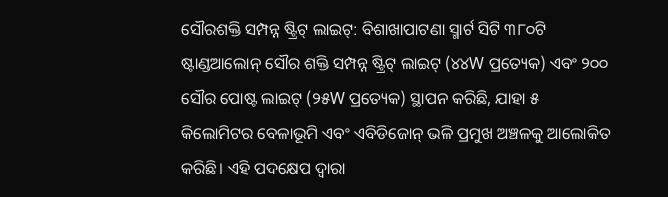ସୌରଶକ୍ତି ସମ୍ପନ୍ନ ଷ୍ଟ୍ରିଟ୍ ଲାଇଟ୍: ବିଶାଖାପାଟଣା ସ୍ମାର୍ଟ ସିଟି ୩୮୦ଟି ଷ୍ଟାଣ୍ଡଆଲୋନ୍ ସୌର ଶକ୍ତି ସମ୍ପନ୍ନ ଷ୍ଟ୍ରିଟ୍ ଲାଇଟ୍ (୪୪W ପ୍ରତ୍ୟେକ) ଏବଂ ୨୦୦ ସୌର ପୋଷ୍ଟ ଲାଇଟ୍ (୨୫W ପ୍ରତ୍ୟେକ) ସ୍ଥାପନ କରିଛି, ଯାହା ୫ କିଲୋମିଟର ବେଳାଭୂମି ଏବଂ ଏବିଡିଜୋନ୍ ଭଳି ପ୍ରମୁଖ ଅଞ୍ଚଳକୁ ଆଲୋକିତ କରିଛି। ଏହି ପଦକ୍ଷେପ ଦ୍ୱାରା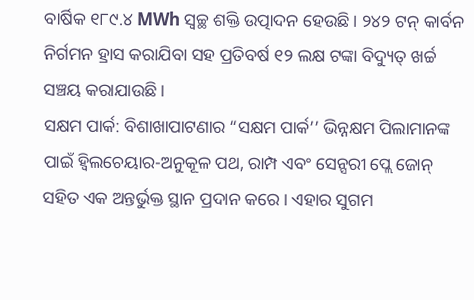ବାର୍ଷିକ ୧୮୯.୪ MWh ସ୍ୱଚ୍ଛ ଶକ୍ତି ଉତ୍ପାଦନ ହେଉଛି। ୨୪୨ ଟନ୍ କାର୍ବନ ନିର୍ଗମନ ହ୍ରାସ କରାଯିବା ସହ ପ୍ରତିବର୍ଷ ୧୨ ଲକ୍ଷ ଟଙ୍କା ବିଦ୍ୟୁତ୍ ଖର୍ଚ୍ଚ ସଞ୍ଚୟ କରାଯାଉଛି ।
ସକ୍ଷମ ପାର୍କ: ବିଶାଖାପାଟଣାର “ସକ୍ଷମ ପାର୍କ’’ ଭିନ୍ନକ୍ଷମ ପିଲାମାନଙ୍କ ପାଇଁ ହ୍ୱିଲଚେୟାର-ଅନୁକୂଳ ପଥ, ରାମ୍ପ ଏବଂ ସେନ୍ସରୀ ପ୍ଲେ ଜୋନ୍ ସହିତ ଏକ ଅନ୍ତର୍ଭୁକ୍ତ ସ୍ଥାନ ପ୍ରଦାନ କରେ। ଏହାର ସୁଗମ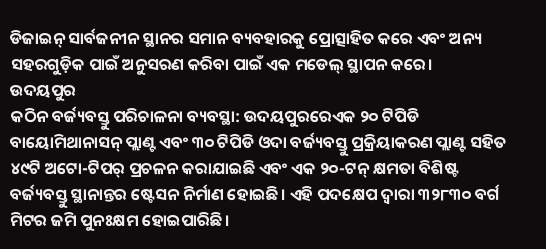ଡିଜାଇନ୍ ସାର୍ବଜନୀନ ସ୍ଥାନର ସମାନ ବ୍ୟବହାରକୁ ପ୍ରୋତ୍ସାହିତ କରେ ଏବଂ ଅନ୍ୟ ସହରଗୁଡ଼ିକ ପାଇଁ ଅନୁସରଣ କରିବା ପାଇଁ ଏକ ମଡେଲ୍ ସ୍ଥାପନ କରେ।
ଉଦୟପୁର
କଠିନ ବର୍ଜ୍ୟବସ୍ତୁ ପରିଚାଳନା ବ୍ୟବସ୍ଥା: ଉଦୟପୁରରେଏକ ୨୦ ଟିପିଡି ବାୟୋମିଥାନାସନ୍ ପ୍ଲାଣ୍ଟ ଏବଂ ୩୦ ଟିପିଡି ଓଦା ବର୍ଜ୍ୟବସ୍ତୁ ପ୍ରକ୍ରିୟାକରଣ ପ୍ଲାଣ୍ଟ ସହିତ ୪୯ଟି ଅଟୋ-ଟିପର୍ ପ୍ରଚଳନ କରାଯାଇଛି ଏବଂ ଏକ ୨୦-ଟନ୍ କ୍ଷମତା ବିଶିଷ୍ଟ ବର୍ଜ୍ୟବସ୍ତୁ ସ୍ଥାନାନ୍ତର ଷ୍ଟେସନ ନିର୍ମାଣ ହୋଇଛି। ଏହି ପଦକ୍ଷେପ ଦ୍ୱାରା ୩୨୮୩୦ ବର୍ଗ ମିଟର ଜମି ପୁନଃକ୍ଷମ ହୋଇପାରିଛି।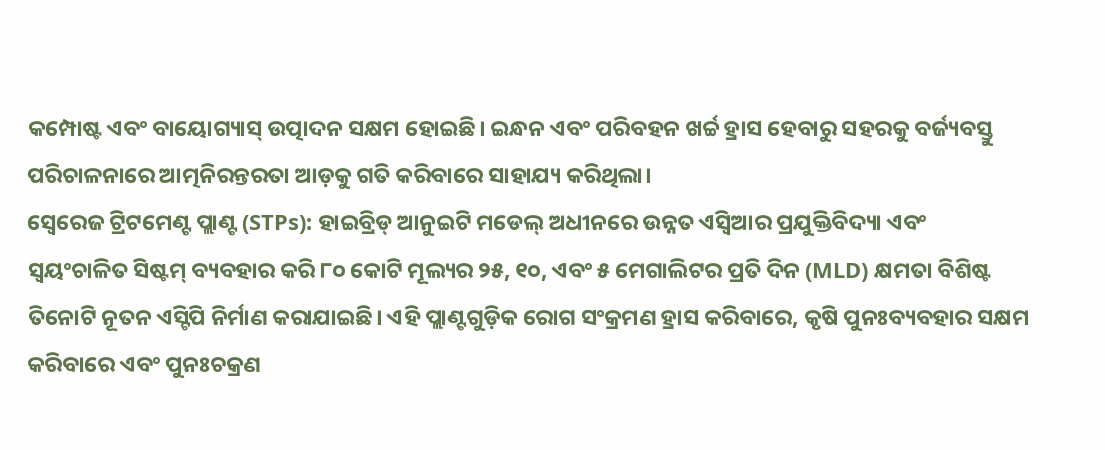କମ୍ପୋଷ୍ଟ ଏବଂ ବାୟୋଗ୍ୟାସ୍ ଉତ୍ପାଦନ ସକ୍ଷମ ହୋଇଛି। ଇନ୍ଧନ ଏବଂ ପରିବହନ ଖର୍ଚ୍ଚ ହ୍ରାସ ହେବାରୁ ସହରକୁ ବର୍ଜ୍ୟବସ୍ତୁ ପରିଚାଳନାରେ ଆତ୍ମନିରନ୍ତରତା ଆଡ଼କୁ ଗତି କରିବାରେ ସାହାଯ୍ୟ କରିଥିଲା।
ସ୍ୱେରେଜ ଟ୍ରିଟମେଣ୍ଟ ପ୍ଲାଣ୍ଟ (STPs): ହାଇବ୍ରିଡ୍ ଆନୁଇଟି ମଡେଲ୍ ଅଧୀନରେ ଉନ୍ନତ ଏସ୍ବିଆର ପ୍ରଯୁକ୍ତିବିଦ୍ୟା ଏବଂ ସ୍ୱୟଂଚାଳିତ ସିଷ୍ଟମ୍ ବ୍ୟବହାର କରି ୮୦ କୋଟି ମୂଲ୍ୟର ୨୫, ୧୦, ଏବଂ ୫ ମେଗାଲିଟର ପ୍ରତି ଦିନ (MLD) କ୍ଷମତା ବିଶିଷ୍ଟ ତିନୋଟି ନୂତନ ଏସ୍ଟିପି ନିର୍ମାଣ କରାଯାଇଛି। ଏହି ପ୍ଲାଣ୍ଟଗୁଡ଼ିକ ରୋଗ ସଂକ୍ରମଣ ହ୍ରାସ କରିବାରେ, କୃଷି ପୁନଃବ୍ୟବହାର ସକ୍ଷମ କରିବାରେ ଏବଂ ପୁନଃଚକ୍ରଣ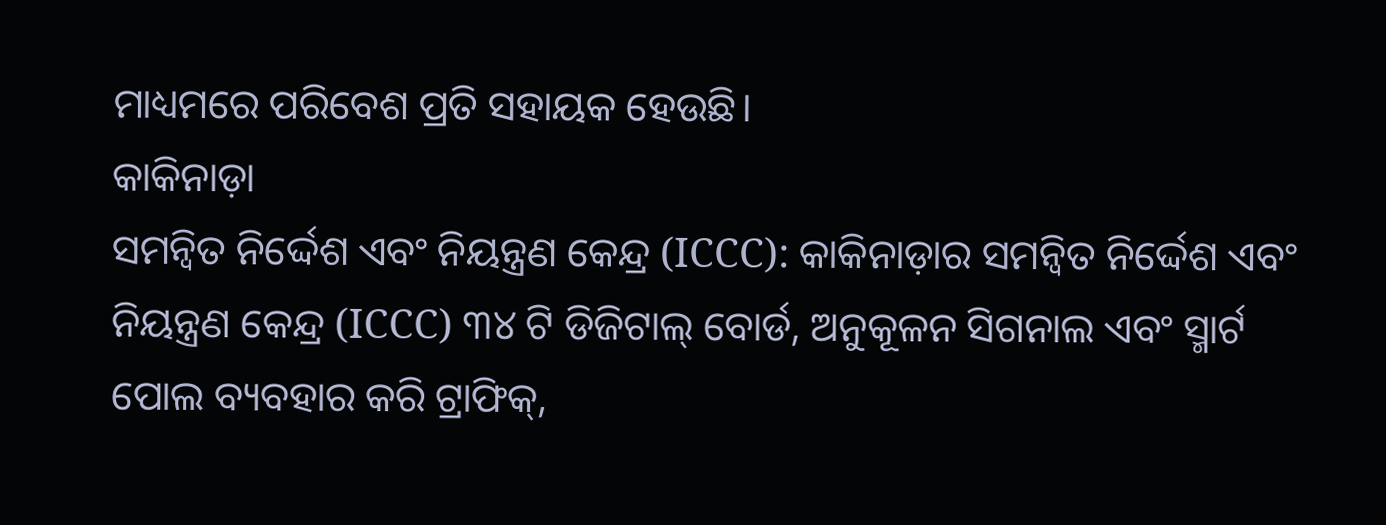ମାଧ୍ୟମରେ ପରିବେଶ ପ୍ରତି ସହାୟକ ହେଉଛି।
କାକିନାଡ଼ା
ସମନ୍ୱିତ ନିର୍ଦ୍ଦେଶ ଏବଂ ନିୟନ୍ତ୍ରଣ କେନ୍ଦ୍ର (ICCC): କାକିନାଡ଼ାର ସମନ୍ୱିତ ନିର୍ଦ୍ଦେଶ ଏବଂ ନିୟନ୍ତ୍ରଣ କେନ୍ଦ୍ର (ICCC) ୩୪ ଟି ଡିଜିଟାଲ୍ ବୋର୍ଡ, ଅନୁକୂଳନ ସିଗନାଲ ଏବଂ ସ୍ମାର୍ଟ ପୋଲ ବ୍ୟବହାର କରି ଟ୍ରାଫିକ୍,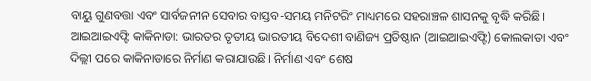ବାୟୁ ଗୁଣବତ୍ତା ଏବଂ ସାର୍ବଜନୀନ ସେବାର ବାସ୍ତବ-ସମୟ ମନିଟରିଂ ମାଧ୍ୟମରେ ସହରାଞ୍ଚଳ ଶାସନକୁ ବୃଦ୍ଧି କରିଛି।
ଆଇଆଇଏଫ୍ଟି କାକିନାଡା: ଭାରତର ତୃତୀୟ ଭାରତୀୟ ବିଦେଶୀ ବାଣିଜ୍ୟ ପ୍ରତିଷ୍ଠାନ (ଆଇଆଇଏଫ୍ଟି) କୋଲକାତା ଏବଂ ଦିଲ୍ଲୀ ପରେ କାକିନାଡାରେ ନିର୍ମାଣ କରାଯାଉଛି। ନିର୍ମାଣ ଏବଂ ଶେଷ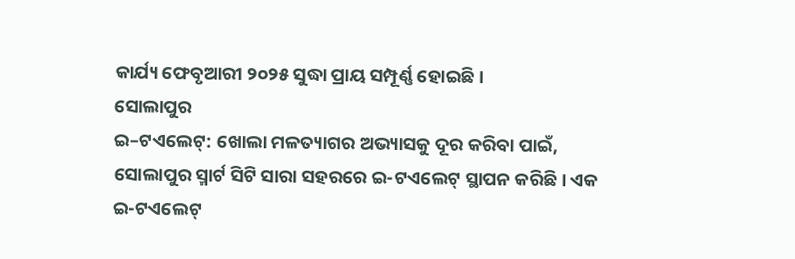କାର୍ଯ୍ୟ ଫେବୃଆରୀ ୨୦୨୫ ସୁଦ୍ଧା ପ୍ରାୟ ସମ୍ପୂର୍ଣ୍ଣ ହୋଇଛି।
ସୋଲାପୁର
ଇ–ଟଏଲେଟ୍: ଖୋଲା ମଳତ୍ୟାଗର ଅଭ୍ୟାସକୁ ଦୂର କରିବା ପାଇଁ, ସୋଲାପୁର ସ୍ମାର୍ଟ ସିଟି ସାରା ସହରରେ ଇ-ଟଏଲେଟ୍ ସ୍ଥାପନ କରିଛି। ଏକ ଇ-ଟଏଲେଟ୍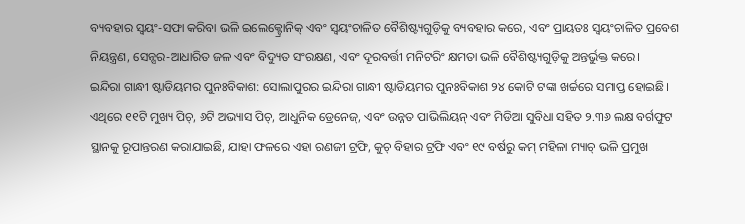ବ୍ୟବହାର ସ୍ୱୟଂ-ସଫା କରିବା ଭଳି ଇଲେକ୍ଟ୍ରୋନିକ୍ ଏବଂ ସ୍ୱୟଂଚାଳିତ ବୈଶିଷ୍ଟ୍ୟଗୁଡ଼ିକୁ ବ୍ୟବହାର କରେ, ଏବଂ ପ୍ରାୟତଃ ସ୍ୱୟଂଚାଳିତ ପ୍ରବେଶ ନିୟନ୍ତ୍ରଣ, ସେନ୍ସର-ଆଧାରିତ ଜଳ ଏବଂ ବିଦ୍ୟୁତ ସଂରକ୍ଷଣ, ଏବଂ ଦୂରବର୍ତ୍ତୀ ମନିଟରିଂ କ୍ଷମତା ଭଳି ବୈଶିଷ୍ଟ୍ୟଗୁଡ଼ିକୁ ଅନ୍ତର୍ଭୁକ୍ତ କରେ।
ଇନ୍ଦିରା ଗାନ୍ଧୀ ଷ୍ଟାଡିୟମର ପୁନଃବିକାଶ: ସୋଲାପୁରର ଇନ୍ଦିରା ଗାନ୍ଧୀ ଷ୍ଟାଡିୟମର ପୁନଃବିକାଶ ୨୪ କୋଟି ଟଙ୍କା ଖର୍ଚ୍ଚରେ ସମାପ୍ତ ହୋଇଛି। ଏଥିରେ ୧୧ଟି ମୁଖ୍ୟ ପିଚ୍, ୬ଟି ଅଭ୍ୟାସ ପିଚ୍, ଆଧୁନିକ ଡ୍ରେନେଜ୍, ଏବଂ ଉନ୍ନତ ପାଭିଲିୟନ୍ ଏବଂ ମିଡିଆ ସୁବିଧା ସହିତ ୨.୩୬ ଲକ୍ଷ ବର୍ଗଫୁଟ ସ୍ଥାନକୁ ରୂପାନ୍ତରଣ କରାଯାଇଛି, ଯାହା ଫଳରେ ଏହା ରଣଜୀ ଟ୍ରଫି, କୁଚ୍ ବିହାର ଟ୍ରଫି ଏବଂ ୧୯ ବର୍ଷରୁ କମ୍ ମହିଳା ମ୍ୟାଚ୍ ଭଳି ପ୍ରମୁଖ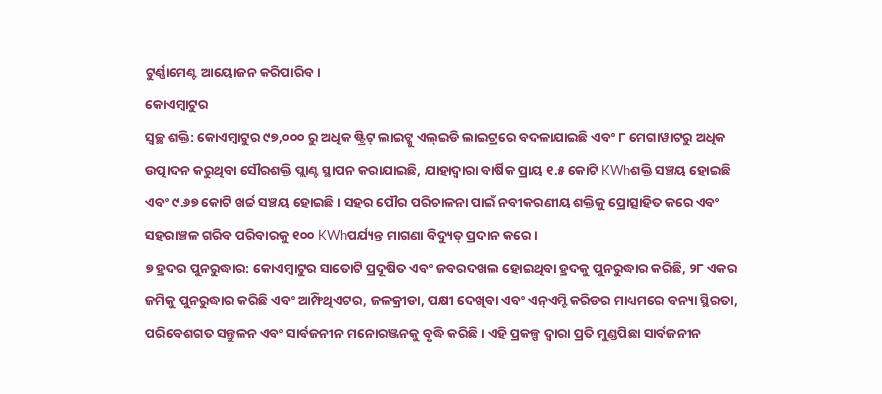ଟୁର୍ଣ୍ଣାମେଣ୍ଟ ଆୟୋଜନ କରିପାରିବ।
କୋଏମ୍ବାଟୁର
ସ୍ୱଚ୍ଛ ଶକ୍ତି: କୋଏମ୍ବାଟୁର ୯୭,୦୦୦ ରୁ ଅଧିକ ଷ୍ଟ୍ରିଟ୍ ଲାଇଟ୍କୁ ଏଲ୍ଇଡି ଲାଇଟ୍ରରେ ବଦଳାଯାଇଛି ଏବଂ ୮ ମେଗାୱାଟରୁ ଅଧିକ ଉତ୍ପାଦନ କରୁଥିବା ସୌରଶକ୍ତି ପ୍ଲାଣ୍ଟ ସ୍ଥାପନ କରାଯାଇଛି, ଯାହାଦ୍ୱାରା ବାର୍ଷିକ ପ୍ରାୟ ୧.୫ କୋଟି KWhଶକ୍ତି ସଞ୍ଚୟ ହୋଇଛି ଏବଂ ୯.୬୭ କୋଟି ଖର୍ଚ୍ଚ ସଞ୍ଚୟ ହୋଇଛି। ସହର ପୌର ପରିଚାଳନା ପାଇଁ ନବୀକରଣୀୟ ଶକ୍ତିକୁ ପ୍ରୋତ୍ସାହିତ କରେ ଏବଂ ସହରାଞ୍ଚଳ ଗରିବ ପରିବାରକୁ ୧୦୦ KWhପର୍ଯ୍ୟନ୍ତ ମାଗଣା ବିଦ୍ୟୁତ୍ ପ୍ରଦାନ କରେ।
୭ ହ୍ରଦର ପୁନରୁଦ୍ଧାର: କୋଏମ୍ବାଟୁର ସାତୋଟି ପ୍ରଦୂଷିତ ଏବଂ ଜବରଦଖଲ ହୋଇଥିବା ହ୍ରଦକୁ ପୁନରୁଦ୍ଧାର କରିଛି, ୨୮ ଏକର ଜମିକୁ ପୁନରୁଦ୍ଧାର କରିଛି ଏବଂ ଆମ୍ଫିଥିଏଟର, ଜଳକ୍ରୀଡା, ପକ୍ଷୀ ଦେଖିବା ଏବଂ ଏନ୍ଏମ୍ଟି କରିଡର ମାଧ୍ୟମରେ ବନ୍ୟା ସ୍ଥିରତା, ପରିବେଶଗତ ସନ୍ତୁଳନ ଏବଂ ସାର୍ବଜନୀନ ମନୋରଞ୍ଜନକୁ ବୃଦ୍ଧି କରିଛି। ଏହି ପ୍ରକଳ୍ପ ଦ୍ୱାରା ପ୍ରତି ମୁଣ୍ଡପିଛା ସାର୍ବଜନୀନ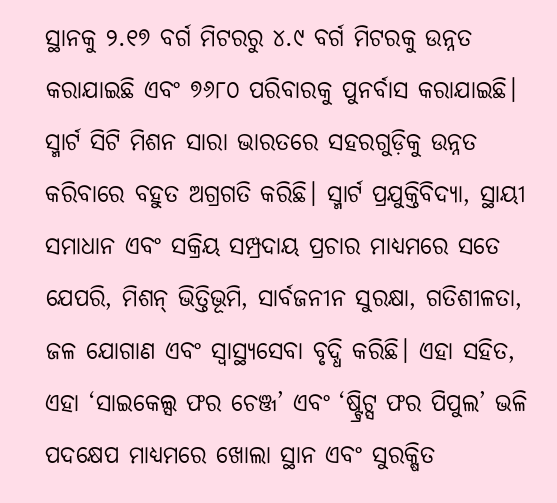ସ୍ଥାନକୁ ୨.୧୭ ବର୍ଗ ମିଟରରୁ ୪.୯ ବର୍ଗ ମିଟରକୁ ଉନ୍ନତ କରାଯାଇଛି ଏବଂ ୭୬୮୦ ପରିବାରକୁ ପୁନର୍ବାସ କରାଯାଇଛି।
ସ୍ମାର୍ଟ ସିଟି ମିଶନ ସାରା ଭାରତରେ ସହରଗୁଡ଼ିକୁ ଉନ୍ନତ କରିବାରେ ବହୁତ ଅଗ୍ରଗତି କରିଛି। ସ୍ମାର୍ଟ ପ୍ରଯୁକ୍ତିବିଦ୍ୟା, ସ୍ଥାୟୀ ସମାଧାନ ଏବଂ ସକ୍ରିୟ ସମ୍ପ୍ରଦାୟ ପ୍ରଚାର ମାଧ୍ୟମରେ ସତେ ଯେପରି, ମିଶନ୍ ଭିତ୍ତିଭୂମି, ସାର୍ବଜନୀନ ସୁରକ୍ଷା, ଗତିଶୀଳତା, ଜଳ ଯୋଗାଣ ଏବଂ ସ୍ୱାସ୍ଥ୍ୟସେବା ବୃଦ୍ଧି କରିଛି। ଏହା ସହିତ, ଏହା ‘ସାଇକେଲ୍ସ ଫର ଚେଞ୍ଜ’ ଏବଂ ‘ଷ୍ଟ୍ରିଟ୍ସ ଫର ପିପୁଲ’ ଭଳି ପଦକ୍ଷେପ ମାଧ୍ୟମରେ ଖୋଲା ସ୍ଥାନ ଏବଂ ସୁରକ୍ଷିତ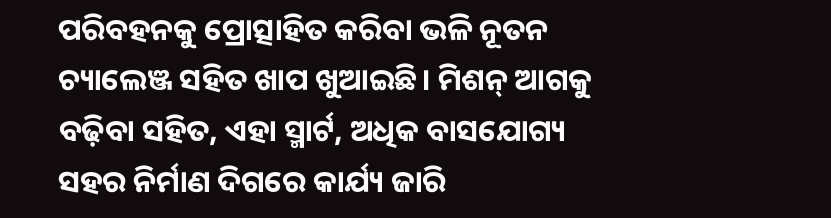ପରିବହନକୁ ପ୍ରୋତ୍ସାହିତ କରିବା ଭଳି ନୂତନ ଚ୍ୟାଲେଞ୍ଜ ସହିତ ଖାପ ଖୁଆଇଛି। ମିଶନ୍ ଆଗକୁ ବଢ଼ିବା ସହିତ, ଏହା ସ୍ମାର୍ଟ, ଅଧିକ ବାସଯୋଗ୍ୟ ସହର ନିର୍ମାଣ ଦିଗରେ କାର୍ଯ୍ୟ ଜାରି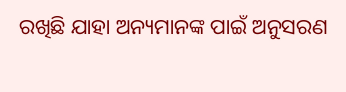ରଖିଛି ଯାହା ଅନ୍ୟମାନଙ୍କ ପାଇଁ ଅନୁସରଣ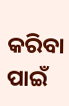କରିବା ପାଇଁ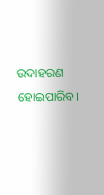ଉଦାହରଣ ହୋଇପାରିବ।